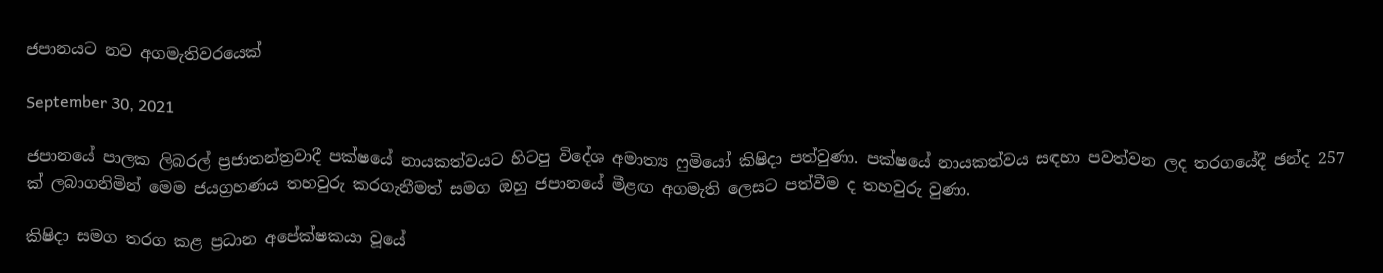ජපානයට නව අගමැතිවරයෙක්

September 30, 2021

ජපානයේ පාලක ලිබරල් ප්‍රජාතන්ත්‍රවාදී පක්ෂයේ නායකත්වයට හිටපු විදේශ අමාත්‍ය ෆුමියෝ කිෂිදා පත්වුණා. පක්ෂයේ නායකත්වය සඳහා පවත්වන ලද තරගයේදී ඡන්ද 257 ක් ලබාගනිමින් මෙම ජයග්‍රහණය තහවුරු කරගැනීමත් සමග ඔහු ජපානයේ මීළඟ අගමැති ලෙසට පත්වීම ද තහවුරු වුණා.

කිෂිදා සමග තරග කළ ප්‍රධාන අපේක්ෂකයා වූයේ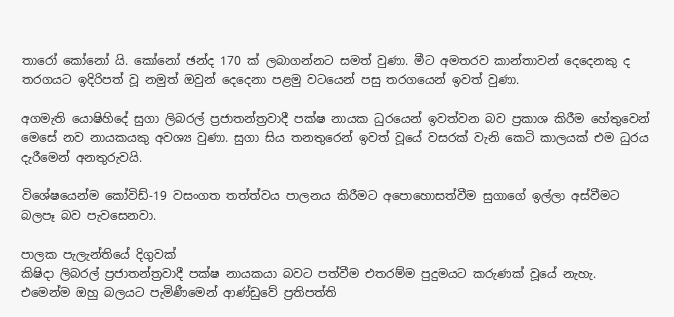තාරෝ කෝනෝ යි. කෝනෝ ඡන්ද 170 ක් ලබාගන්නට සමත් වුණා. මීට අමතරව කාන්තාවන් දෙදෙනකු ද තරගයට ඉදිරිපත් වූ නමුත් ඔවුන් දෙදෙනා පළමු වටයෙන් පසු තරගයෙන් ඉවත් වුණා.

අගමැති යොෂිහිදේ සුගා ලිබරල් ප්‍රජාතන්ත්‍රවාදී පක්ෂ නායක ධුරයෙන් ඉවත්වන බව ප්‍රකාශ කිරීම හේතුවෙන් මෙසේ නව නායකයකු අවශ්‍ය වුණා. සුගා සිය තනතුරෙන් ඉවත් වූයේ වසරක් වැනි කෙටි කාලයක් එම ධුරය දැරීමෙන් අනතුරුවයි.

විශේෂයෙන්ම කෝවිඩ්-19 වසංගත තත්ත්වය පාලනය කිරීමට අපොහොසත්වීම සුගාගේ ඉල්ලා අස්වීමට බලපෑ බව පැවසෙනවා.

පාලක පැලැන්තියේ දිගුවක්
කිෂිදා ලිබරල් ප්‍රජාතන්ත්‍රවාදී පක්ෂ නායකයා බවට පත්වීම එතරම්ම පුදුමයට කරුණක් වූයේ නැහැ. එමෙන්ම ඔහු බලයට පැමිණීමෙන් ආණ්ඩුවේ ප්‍රතිපත්ති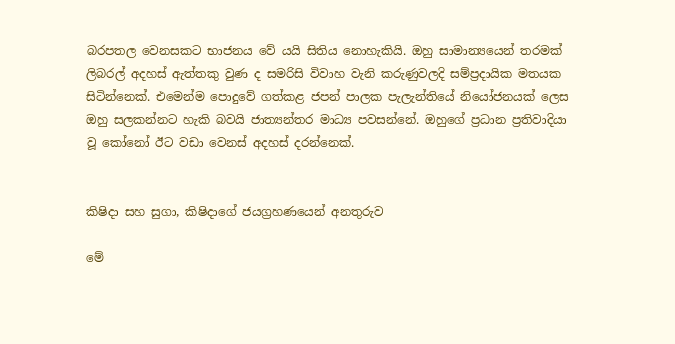බරපතල වෙනසකට භාජනය වේ යයි සිතිය නොහැකියි. ඔහු සාමාන්‍යයෙන් තරමක් ලිබරල් අදහස් ඇත්තකු වුණ ද සමරිසි විවාහ වැනි කරුණුවලදි සම්ප්‍රදායික මතයක සිටින්නෙක්. එමෙන්ම පොදුවේ ගත්කළ ජපන් පාලක පැලැන්තියේ නියෝජනයක් ලෙස ඔහු සලකන්නට හැකි බවයි ජාත්‍යන්තර මාධ්‍ය පවසන්නේ. ඔහුගේ ප්‍රධාන ප්‍රතිවාදියා වූ කෝනෝ ඊට වඩා වෙනස් අදහස් දරන්නෙක්.


කිෂිදා සහ සුගා, කිෂිදාගේ ජයග්‍රහණයෙන් අනතුරුව

මේ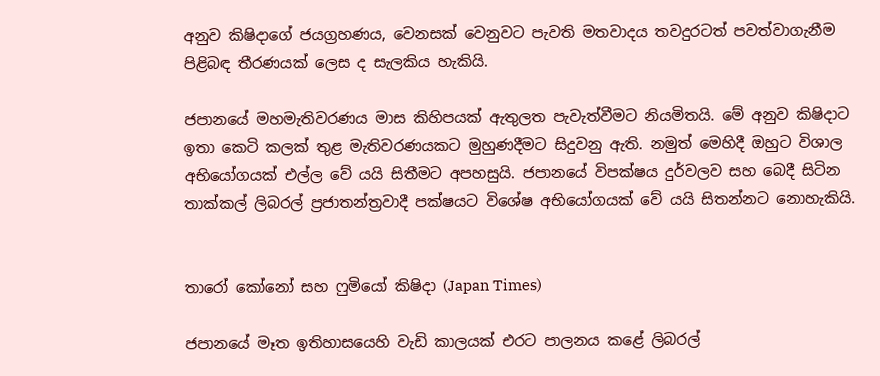අනුව කිෂිදාගේ ජයග්‍රහණය, වෙනසක් වෙනුවට පැවති මතවාදය තවදුරටත් පවත්වාගැනීම පිළිබඳ තීරණයක් ලෙස ද සැලකිය හැකියි.

ජපානයේ මහමැතිවරණය මාස කිහිපයක් ඇතුලත පැවැත්වීමට නියමිතයි. මේ අනුව කිෂිදාට ඉතා කෙටි කලක් තුළ මැතිවරණයකට මුහුණදීමට සිදුවනු ඇති. නමුත් මෙහිදී ඔහුට විශාල අභියෝගයක් එල්ල වේ යයි සිතීමට අපහසුයි. ජපානයේ විපක්ෂය දුර්වලව සහ බෙදී සිටින තාක්කල් ලිබරල් ප්‍රජාතන්ත්‍රවාදී පක්ෂයට විශේෂ අභියෝගයක් වේ යයි සිතන්නට නොහැකියි.


තාරෝ කෝනෝ සහ ෆුමියෝ කිෂිදා (Japan Times)

ජපානයේ මෑත ඉතිහාසයෙහි වැඩි කාලයක් එරට පාලනය කළේ ලිබරල්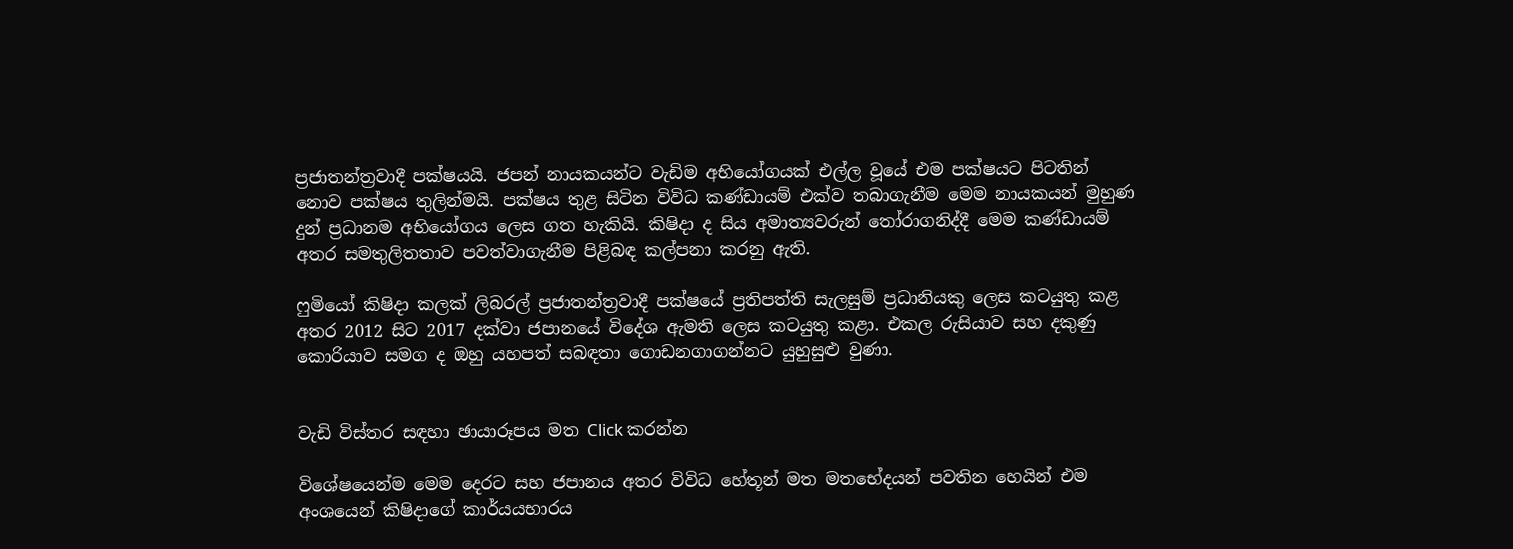ප්‍රජාතන්ත්‍රවාදී පක්ෂයයි. ජපන් නායකයන්ට වැඩිම අභියෝගයක් එල්ල වූයේ එම පක්ෂයට පිටතින් නොව පක්ෂය තුලින්මයි. පක්ෂය තුළ සිටින විවිධ කණ්ඩායම් එක්ව තබාගැනීම මෙම නායකයන් මුහුණ දුන් ප්‍රධානම අභියෝගය ලෙස ගත හැකියි. කිෂිදා ද සිය අමාත්‍යවරුන් තෝරාගනිද්දී මෙම කණ්ඩායම් අතර සමතුලිතතාව පවත්වාගැනීම පිළිබඳ කල්පනා කරනු ඇති.

ෆුමියෝ කිෂිදා කලක් ලිබරල් ප්‍රජාතන්ත්‍රවාදී පක්ෂයේ ප්‍රතිපත්ති සැලසුම් ප්‍රධානියකු ලෙස කටයුතු කළ අතර 2012 සිට 2017 දක්වා ජපානයේ විදේශ ඇමති ලෙස කටයුතු කළා. එකල රුසියාව සහ දකුණු කොරියාව සමග ද ඔහු යහපත් සබඳතා ගොඩනගාගන්නට යුහුසුළු වුණා.


වැඩි විස්තර සඳහා ඡායාරූපය මත Click කරන්න

විශේෂයෙන්ම මෙම දෙරට සහ ජපානය අතර විවිධ හේතූන් මත මතභේදයන් පවතින හෙයින් එම අංශයෙන් කිෂිදාගේ කාර්යයභාරය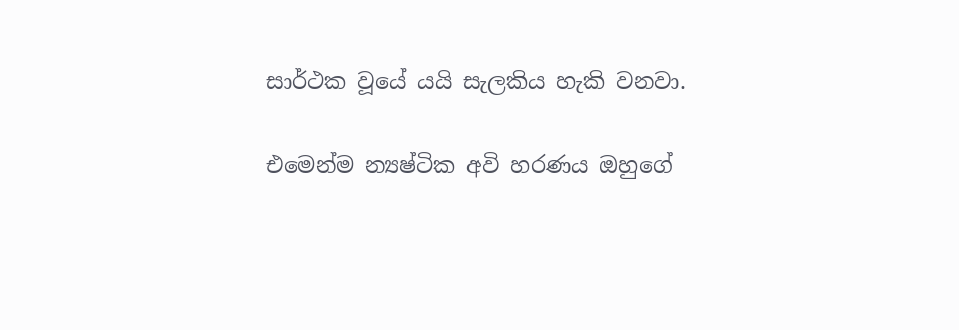සාර්ථක වූයේ යයි සැලකිය හැකි වනවා.

එමෙන්ම න්‍යෂ්ටික අවි හරණය ඔහුගේ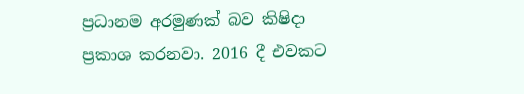ප්‍රධානම අරමුණක් බව කිෂිදා ප්‍රකාශ කරනවා. 2016 දී එවකට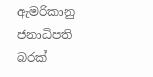ඇමරිකානු ජනාධිපති බරක්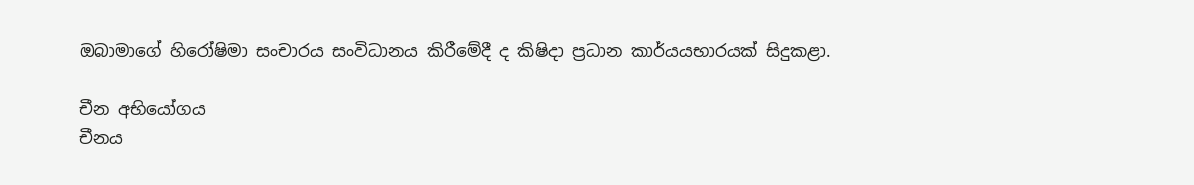ඔබාමාගේ හිරෝෂිමා සංචාරය සංවිධානය කිරීමේදී ද කිෂිදා ප්‍රධාන කාර්යයභාරයක් සිදුකළා.

චීන අභියෝගය
චීනය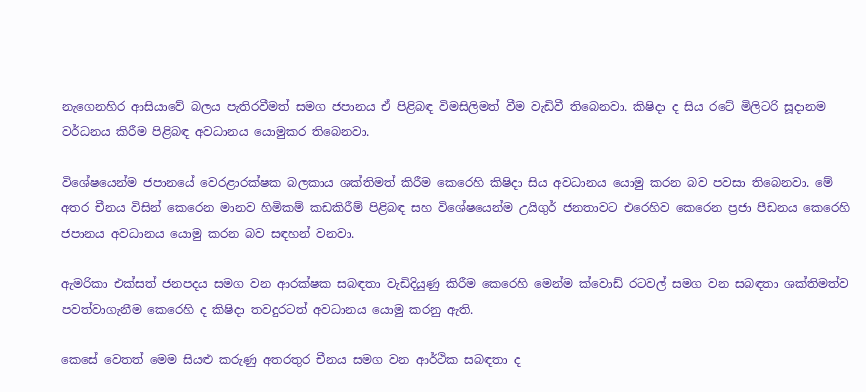නැගෙනහිර ආසියාවේ බලය පැතිරවීමත් සමග ජපානය ඒ පිළිබඳ විමසිලිමත් වීම වැඩිවී තිබෙනවා. කිෂිදා ද සිය රටේ මිලිටරි සූදානම වර්ධනය කිරීම පිළිබඳ අවධානය යොමුකර තිබෙනවා.

විශේෂයෙන්ම ජපානයේ වෙරළාරක්ෂක බලකාය ශක්තිමත් කිරීම කෙරෙහි කිෂිදා සිය අවධානය යොමු කරන බව පවසා තිබෙනවා. මේ අතර චීනය විසින් කෙරෙන මානව හිමිකම් කඩකිරීම් පිළිබඳ සහ විශේෂයෙන්ම උයිගුර් ජනතාවට එරෙහිව කෙරෙන ප්‍රජා පීඩනය කෙරෙහි ජපානය අවධානය යොමු කරන බව සඳහන් වනවා.

ඇමරිකා එක්සත් ජනපදය සමග වන ආරක්ෂක සබඳතා වැඩිදියුණු කිරීම කෙරෙහි මෙන්ම ක්වොඩ් රටවල් සමග වන සබඳතා ශක්තිමත්ව පවත්වාගැනීම කෙරෙහි ද කිෂිදා තවදුරටත් අවධානය යොමු කරනු ඇති.

කෙසේ වෙතත් මෙම සියළු කරුණු අතරතුර චීනය සමග වන ආර්ථික සබඳතා ද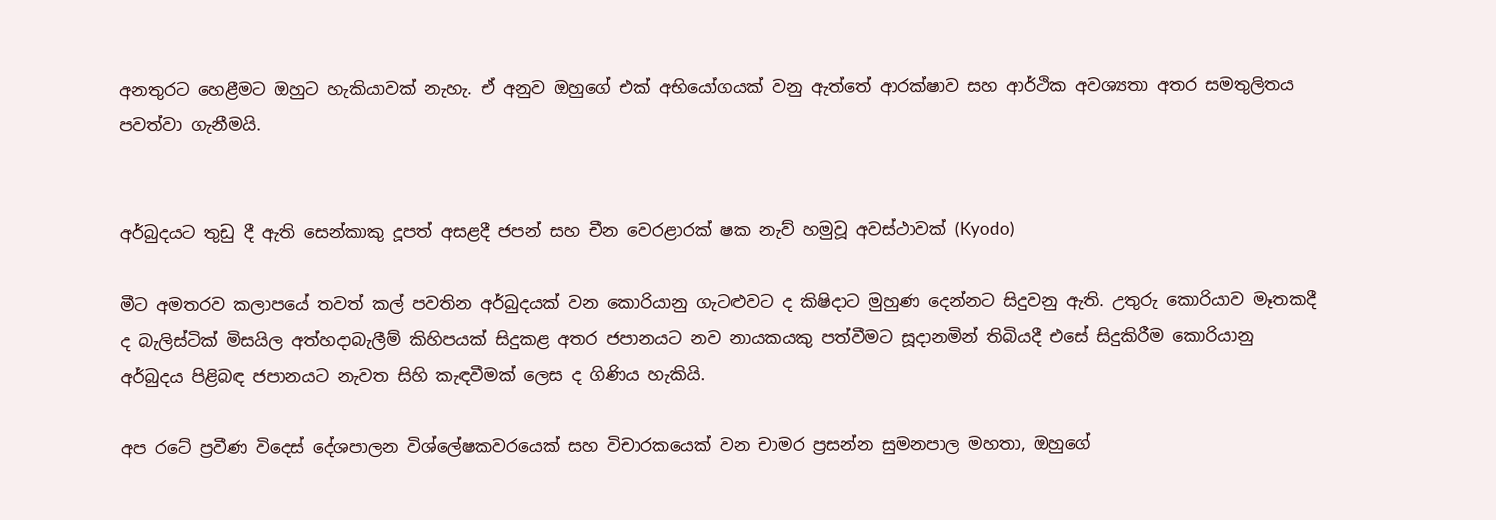අනතුරට හෙළීමට ඔහුට හැකියාවක් නැහැ. ඒ අනුව ඔහුගේ එක් අභියෝගයක් වනු ඇත්තේ ආරක්ෂාව සහ ආර්ථික අවශ්‍යතා අතර සමතුලිතය පවත්වා ගැනීමයි.


අර්බුදයට තුඩු දී ඇති සෙන්කාකු දූපත් අසළදී ජපන් සහ චීන වෙරළාරක් ෂක නැව් හමුවූ අවස්ථාවක් (Kyodo)

මීට අමතරව කලාපයේ තවත් කල් පවතින අර්බුදයක් වන කොරියානු ගැටළුවට ද කිෂිදාට මුහුණ දෙන්නට සිදුවනු ඇති. උතුරු කොරියාව මෑතකදී ද බැලිස්ටික් මිසයිල අත්හදාබැලීම් කිහිපයක් සිදුකළ අතර ජපානයට නව නායකයකු පත්වීමට සූදානමින් තිබියදී එසේ සිදුකිරීම කොරියානු අර්බුදය පිළිබඳ ජපානයට නැවත සිහි කැඳවීමක් ලෙස ද ගිණිය හැකියි.

අප රටේ ප්‍රවීණ විදෙස් දේශපාලන විශ්ලේෂකවරයෙක් සහ විචාරකයෙක් වන චාමර ප්‍රසන්න සුමනපාල මහතා, ඔහුගේ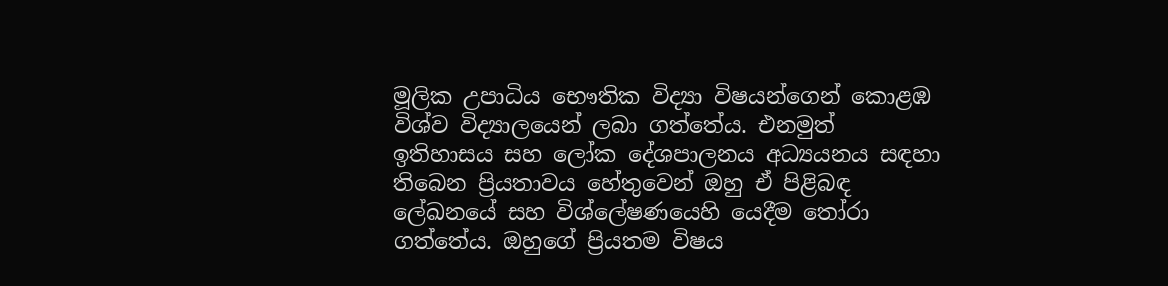මූලික උපාධිය භෞතික විද්‍යා විෂයන්ගෙන් කොළඹ විශ්ව විද්‍යාලයෙන් ලබා ගත්තේය. එනමුත් ඉතිහාසය සහ ලෝක දේශපාලනය අධ්‍යයනය සඳහා තිබෙන ප්‍රියතාවය හේතුවෙන් ඔහු ඒ පිළිබඳ ලේඛනයේ සහ විශ්ලේෂණයෙහි යෙදීම තෝරා ගත්තේය. ඔහුගේ ප්‍රියතම විෂය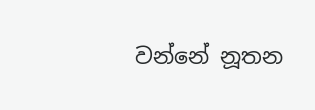වන්නේ නූතන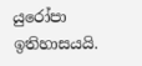යුරෝපා ඉතිහාසයයි.